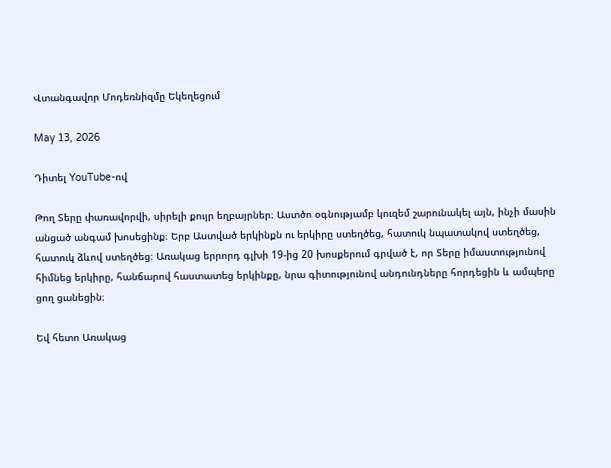Վտանգավոր Մոդեռնիզմը Եկեղեցում

May 13, 2026

Դիտել YouTube-ով

Թող Տերը փառավորվի, սիրելի քույր եղբայրներ։ Աստծո օգնությամբ կուզեմ շարունակել այն, ինչի մասին անցած անգամ խոսեցինք։ Երբ Աստված երկինքն ու երկիրը ստեղծեց, հատուկ նպատակով ստեղծեց, հատուկ ձևով ստեղծեց։ Առակաց երրորդ գլխի 19-ից 20 խոսքերում գրված է, որ Տերը իմաստությունով հիմնեց երկիրը, հանճարով հաստատեց երկինքը, նրա գիտությունով անդունդները հորդեցին և ամպերը ցող ցանեցին։

Եվ հետո Առակաց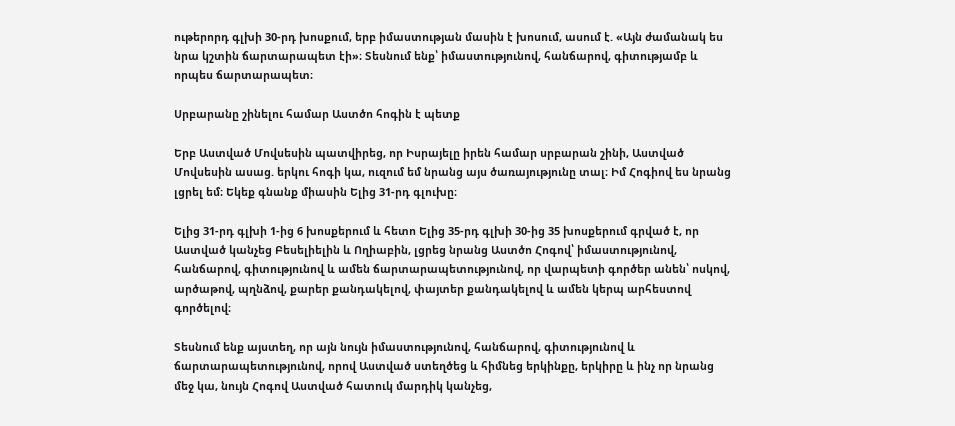ութերորդ գլխի 30-րդ խոսքում, երբ իմաստության մասին է խոսում, ասում է. «Այն ժամանակ ես նրա կշտին ճարտարապետ էի»։ Տեսնում ենք՝ իմաստությունով, հանճարով, գիտությամբ և որպես ճարտարապետ։

Սրբարանը շինելու համար Աստծո հոգին է պետք

Երբ Աստված Մովսեսին պատվիրեց, որ Իսրայելը իրեն համար սրբարան շինի, Աստված Մովսեսին ասաց. երկու հոգի կա, ուզում եմ նրանց այս ծառայությունը տալ։ Իմ Հոգիով ես նրանց լցրել եմ։ Եկեք գնանք միասին Ելից 31-րդ գլուխը։

Ելից 31-րդ գլխի 1-ից 6 խոսքերում և հետո Ելից 35-րդ գլխի 30-ից 35 խոսքերում գրված է, որ Աստված կանչեց Բեսելիելին և Ողիաբին, լցրեց նրանց Աստծո Հոգով՝ իմաստությունով, հանճարով, գիտությունով և ամեն ճարտարապետությունով, որ վարպետի գործեր անեն՝ ոսկով, արծաթով, պղնձով, քարեր քանդակելով, փայտեր քանդակելով և ամեն կերպ արհեստով գործելով։

Տեսնում ենք այստեղ, որ այն նույն իմաստությունով, հանճարով, գիտությունով և ճարտարապետությունով, որով Աստված ստեղծեց և հիմնեց երկինքը, երկիրը և ինչ որ նրանց մեջ կա, նույն Հոգով Աստված հատուկ մարդիկ կանչեց,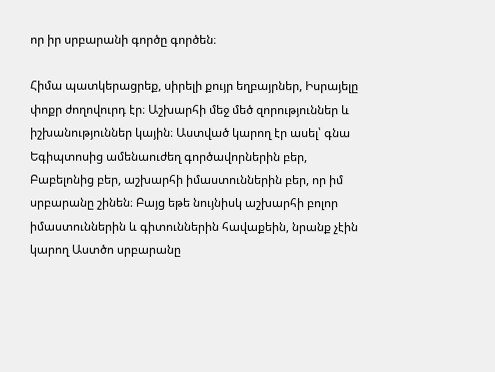որ իր սրբարանի գործը գործեն։

Հիմա պատկերացրեք, սիրելի քույր եղբայրներ, Իսրայելը փոքր ժողովուրդ էր։ Աշխարհի մեջ մեծ զորություններ և իշխանություններ կային։ Աստված կարող էր ասել՝ գնա Եգիպտոսից ամենաուժեղ գործավորներին բեր, Բաբելոնից բեր, աշխարհի իմաստուններին բեր, որ իմ սրբարանը շինեն։ Բայց եթե նույնիսկ աշխարհի բոլոր իմաստուններին և գիտուններին հավաքեին, նրանք չէին կարող Աստծո սրբարանը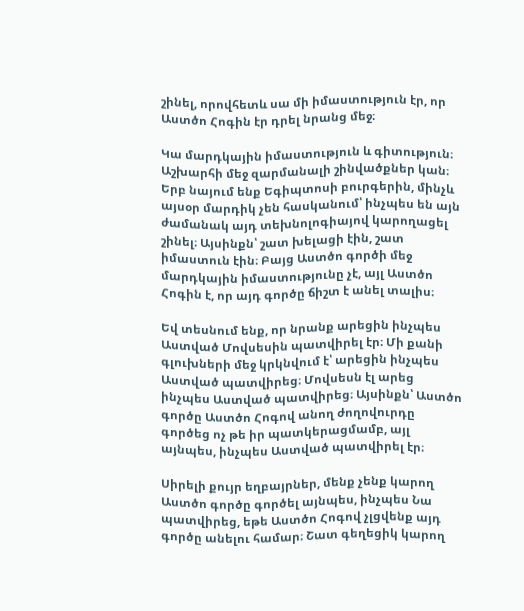շինել, որովհետև սա մի իմաստություն էր, որ Աստծո Հոգին էր դրել նրանց մեջ։

Կա մարդկային իմաստություն և գիտություն։ Աշխարհի մեջ զարմանալի շինվածքներ կան։ Երբ նայում ենք Եգիպտոսի բուրգերին, մինչև այսօր մարդիկ չեն հասկանում՝ ինչպես են այն ժամանակ այդ տեխնոլոգիայով կարողացել շինել։ Այսինքն՝ շատ խելացի էին, շատ իմաստուն էին։ Բայց Աստծո գործի մեջ մարդկային իմաստությունը չէ, այլ Աստծո Հոգին է, որ այդ գործը ճիշտ է անել տալիս։

Եվ տեսնում ենք, որ նրանք արեցին ինչպես Աստված Մովսեսին պատվիրել էր։ Մի քանի գլուխների մեջ կրկնվում է՝ արեցին ինչպես Աստված պատվիրեց։ Մովսեսն էլ արեց ինչպես Աստված պատվիրեց։ Այսինքն՝ Աստծո գործը Աստծո Հոգով անող ժողովուրդը գործեց ոչ թե իր պատկերացմամբ, այլ այնպես, ինչպես Աստված պատվիրել էր։

Սիրելի քույր եղբայրներ, մենք չենք կարող Աստծո գործը գործել այնպես, ինչպես Նա պատվիրեց, եթե Աստծո Հոգով չլցվենք այդ գործը անելու համար։ Շատ գեղեցիկ կարող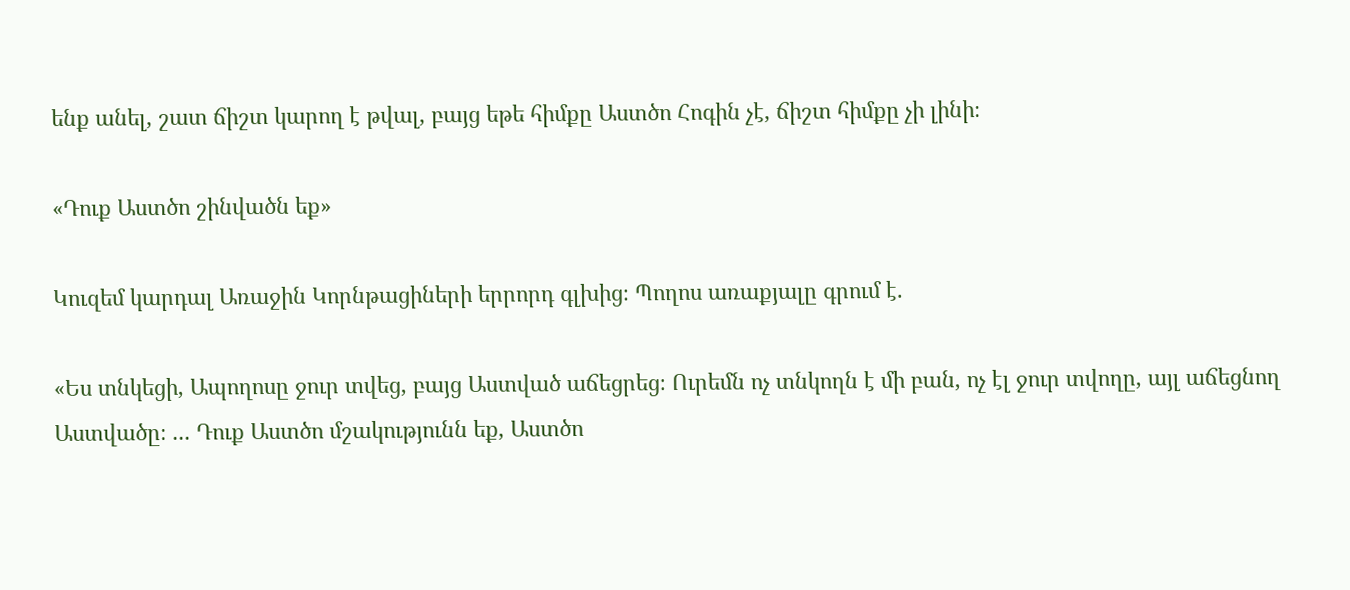ենք անել, շատ ճիշտ կարող է թվալ, բայց եթե հիմքը Աստծո Հոգին չէ, ճիշտ հիմքը չի լինի։

«Դուք Աստծո շինվածն եք»

Կուզեմ կարդալ Առաջին Կորնթացիների երրորդ գլխից։ Պողոս առաքյալը գրում է.

«Ես տնկեցի, Ապողոսը ջուր տվեց, բայց Աստված աճեցրեց։ Ուրեմն ոչ տնկողն է մի բան, ոչ էլ ջուր տվողը, այլ աճեցնող Աստվածը։ ... Դուք Աստծո մշակությունն եք, Աստծո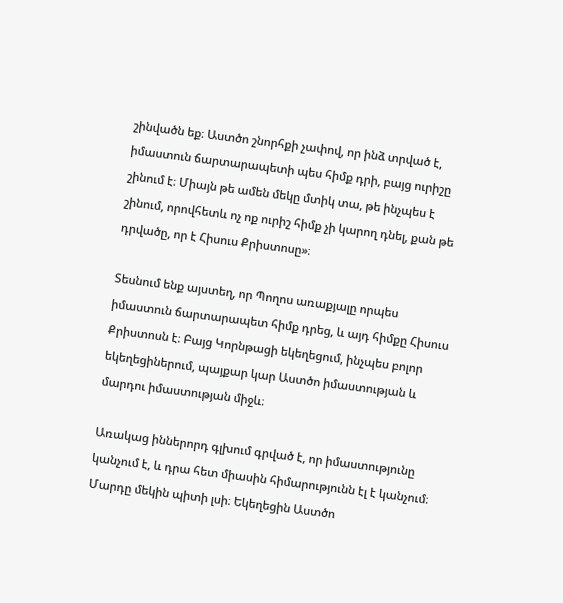շինվածն եք։ Աստծո շնորհքի չափով, որ ինձ տրված է, իմաստուն ճարտարապետի պես հիմք դրի, բայց ուրիշը շինում է։ Միայն թե ամեն մեկը մտիկ տա, թե ինչպես է շինում, որովհետև ոչ ոք ուրիշ հիմք չի կարող դնել, քան թե դրվածը, որ է Հիսուս Քրիստոսը»։

Տեսնում ենք այստեղ, որ Պողոս առաքյալը որպես իմաստուն ճարտարապետ հիմք դրեց, և այդ հիմքը Հիսուս Քրիստոսն է։ Բայց Կորնթացի եկեղեցում, ինչպես բոլոր եկեղեցիներում, պայքար կար Աստծո իմաստության և մարդու իմաստության միջև։

Առակաց իններորդ գլխում գրված է, որ իմաստությունը կանչում է, և դրա հետ միասին հիմարությունն էլ է կանչում։ Մարդը մեկին պիտի լսի։ Եկեղեցին Աստծո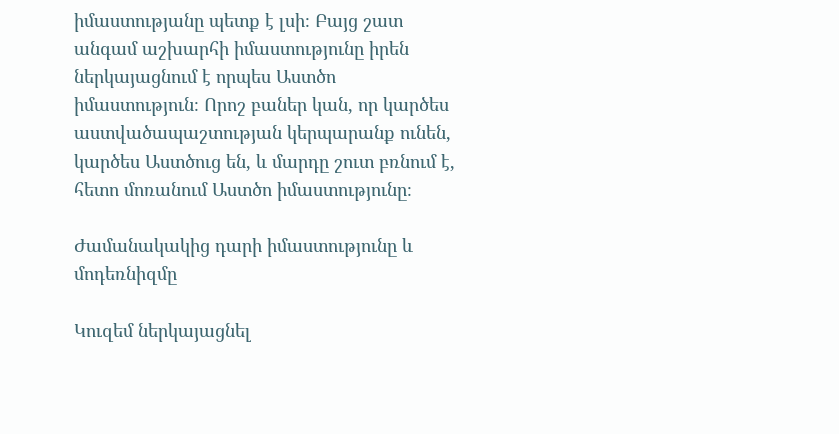իմաստությանը պետք է լսի։ Բայց շատ անգամ աշխարհի իմաստությունը իրեն ներկայացնում է որպես Աստծո իմաստություն։ Որոշ բաներ կան, որ կարծես աստվածապաշտության կերպարանք ունեն, կարծես Աստծուց են, և մարդը շուտ բռնում է, հետո մոռանում Աստծո իմաստությունը։

Ժամանակակից դարի իմաստությունը և մոդեռնիզմը

Կուզեմ ներկայացնել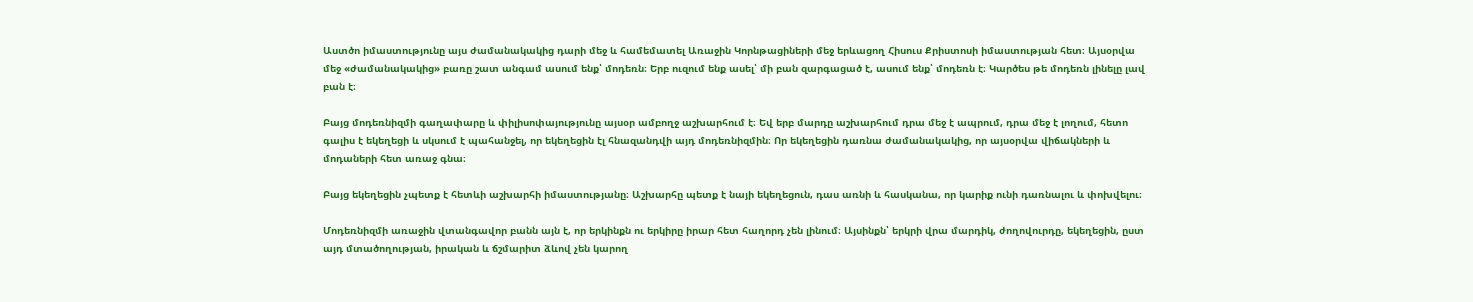Աստծո իմաստությունը այս ժամանակակից դարի մեջ և համեմատել Առաջին Կորնթացիների մեջ երևացող Հիսուս Քրիստոսի իմաստության հետ։ Այսօրվա մեջ «ժամանակակից» բառը շատ անգամ ասում ենք՝ մոդեռն։ Երբ ուզում ենք ասել՝ մի բան զարգացած է, ասում ենք՝ մոդեռն է։ Կարծես թե մոդեռն լինելը լավ բան է։

Բայց մոդեռնիզմի գաղափարը և փիլիսոփայությունը այսօր ամբողջ աշխարհում է։ Եվ երբ մարդը աշխարհում դրա մեջ է ապրում, դրա մեջ է լողում, հետո գալիս է եկեղեցի և սկսում է պահանջել, որ եկեղեցին էլ հնազանդվի այդ մոդեռնիզմին։ Որ եկեղեցին դառնա ժամանակակից, որ այսօրվա վիճակների և մոդաների հետ առաջ գնա։

Բայց եկեղեցին չպետք է հետևի աշխարհի իմաստությանը։ Աշխարհը պետք է նայի եկեղեցուն, դաս առնի և հասկանա, որ կարիք ունի դառնալու և փոխվելու։

Մոդեռնիզմի առաջին վտանգավոր բանն այն է, որ երկինքն ու երկիրը իրար հետ հաղորդ չեն լինում։ Այսինքն՝ երկրի վրա մարդիկ, ժողովուրդը, եկեղեցին, ըստ այդ մտածողության, իրական և ճշմարիտ ձևով չեն կարող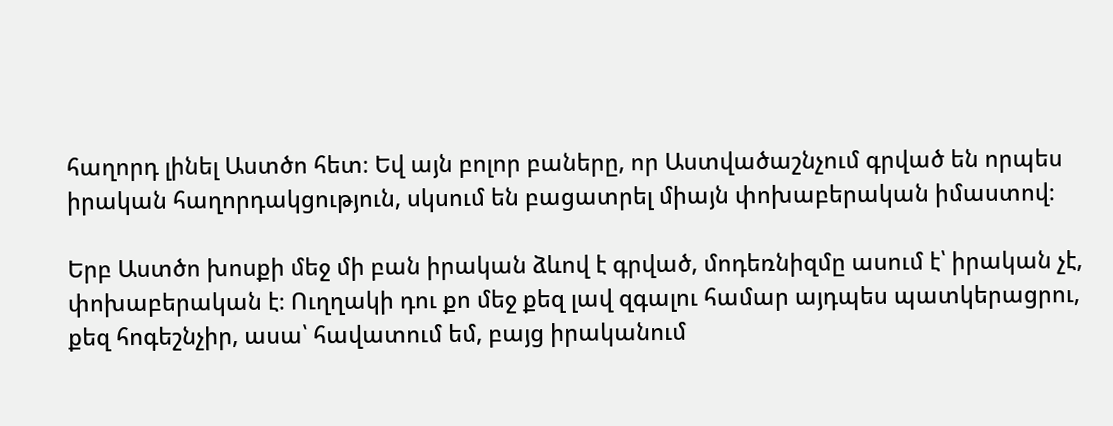հաղորդ լինել Աստծո հետ։ Եվ այն բոլոր բաները, որ Աստվածաշնչում գրված են որպես իրական հաղորդակցություն, սկսում են բացատրել միայն փոխաբերական իմաստով։

Երբ Աստծո խոսքի մեջ մի բան իրական ձևով է գրված, մոդեռնիզմը ասում է՝ իրական չէ, փոխաբերական է։ Ուղղակի դու քո մեջ քեզ լավ զգալու համար այդպես պատկերացրու, քեզ հոգեշնչիր, ասա՝ հավատում եմ, բայց իրականում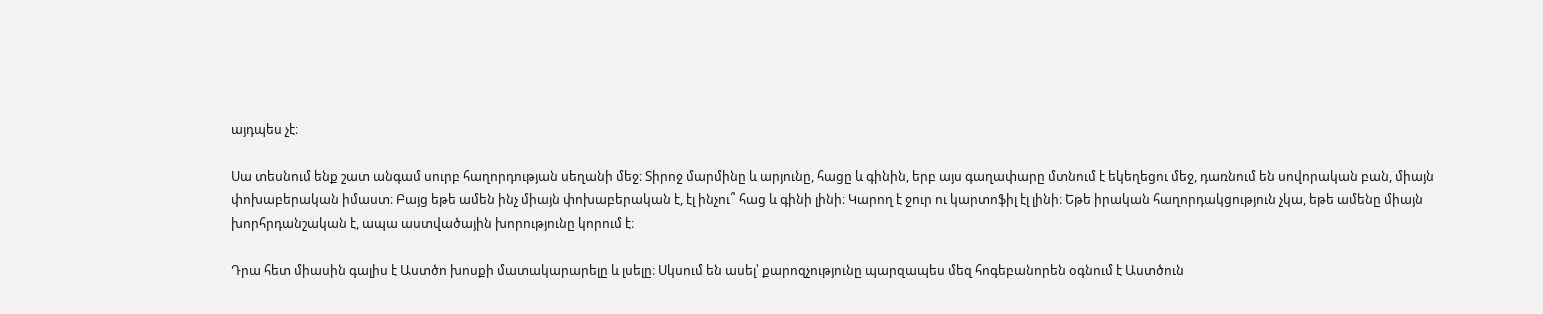այդպես չէ։

Սա տեսնում ենք շատ անգամ սուրբ հաղորդության սեղանի մեջ։ Տիրոջ մարմինը և արյունը, հացը և գինին, երբ այս գաղափարը մտնում է եկեղեցու մեջ, դառնում են սովորական բան, միայն փոխաբերական իմաստ։ Բայց եթե ամեն ինչ միայն փոխաբերական է, էլ ինչու՞ հաց և գինի լինի։ Կարող է ջուր ու կարտոֆիլ էլ լինի։ Եթե իրական հաղորդակցություն չկա, եթե ամենը միայն խորհրդանշական է, ապա աստվածային խորությունը կորում է։

Դրա հետ միասին գալիս է Աստծո խոսքի մատակարարելը և լսելը։ Սկսում են ասել՝ քարոզչությունը պարզապես մեզ հոգեբանորեն օգնում է Աստծուն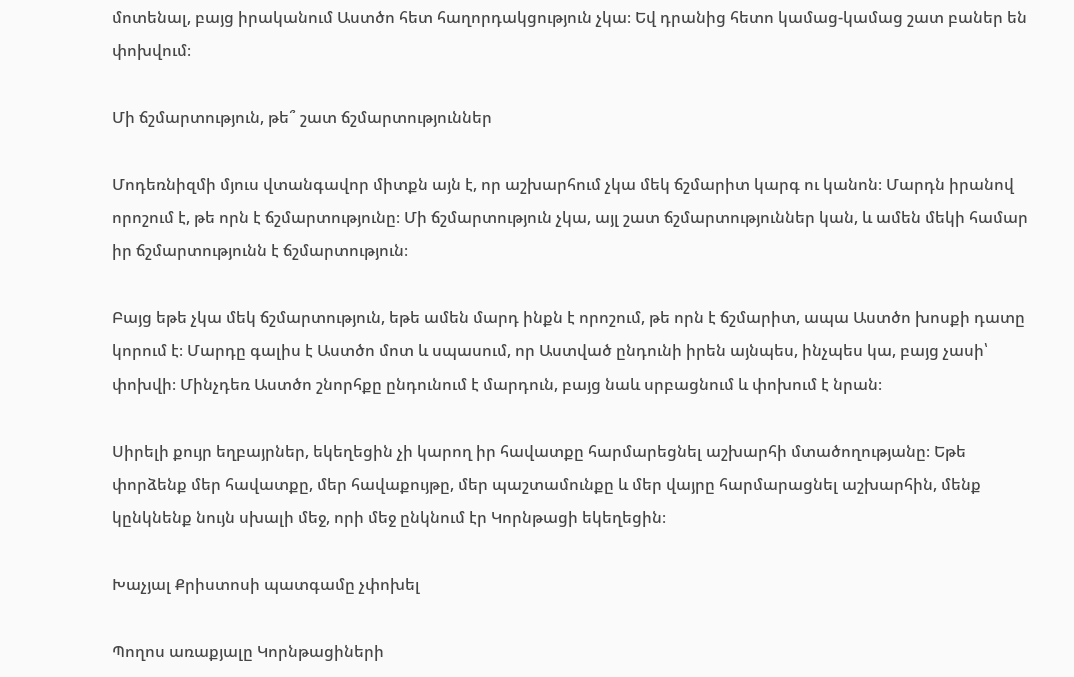մոտենալ, բայց իրականում Աստծո հետ հաղորդակցություն չկա։ Եվ դրանից հետո կամաց-կամաց շատ բաներ են փոխվում։

Մի ճշմարտություն, թե՞ շատ ճշմարտություններ

Մոդեռնիզմի մյուս վտանգավոր միտքն այն է, որ աշխարհում չկա մեկ ճշմարիտ կարգ ու կանոն։ Մարդն իրանով որոշում է, թե որն է ճշմարտությունը։ Մի ճշմարտություն չկա, այլ շատ ճշմարտություններ կան, և ամեն մեկի համար իր ճշմարտությունն է ճշմարտություն։

Բայց եթե չկա մեկ ճշմարտություն, եթե ամեն մարդ ինքն է որոշում, թե որն է ճշմարիտ, ապա Աստծո խոսքի դատը կորում է։ Մարդը գալիս է Աստծո մոտ և սպասում, որ Աստված ընդունի իրեն այնպես, ինչպես կա, բայց չասի՝ փոխվի։ Մինչդեռ Աստծո շնորհքը ընդունում է մարդուն, բայց նաև սրբացնում և փոխում է նրան։

Սիրելի քույր եղբայրներ, եկեղեցին չի կարող իր հավատքը հարմարեցնել աշխարհի մտածողությանը։ Եթե փորձենք մեր հավատքը, մեր հավաքույթը, մեր պաշտամունքը և մեր վայրը հարմարացնել աշխարհին, մենք կընկնենք նույն սխալի մեջ, որի մեջ ընկնում էր Կորնթացի եկեղեցին։

Խաչյալ Քրիստոսի պատգամը չփոխել

Պողոս առաքյալը Կորնթացիների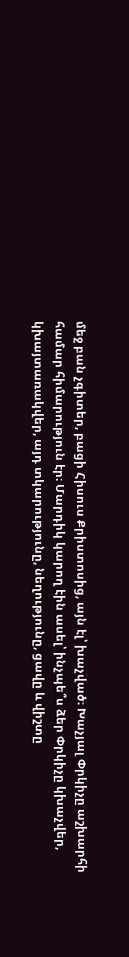մեջ բան չգիտեր, բացի Հիսուս Քրիստոսից, այն էլ՝ խաչված։ Խաչյալ Փրկիչը աշխարհի համար հիմարություն էր։ Մարդիկ կարող էին ասել՝ ինչպե՞ս ձեր Փրկիչը կխաչվեր, կխայտառակվեր, այդ տկարությունը, նեղությունը, ցավը և վիշտը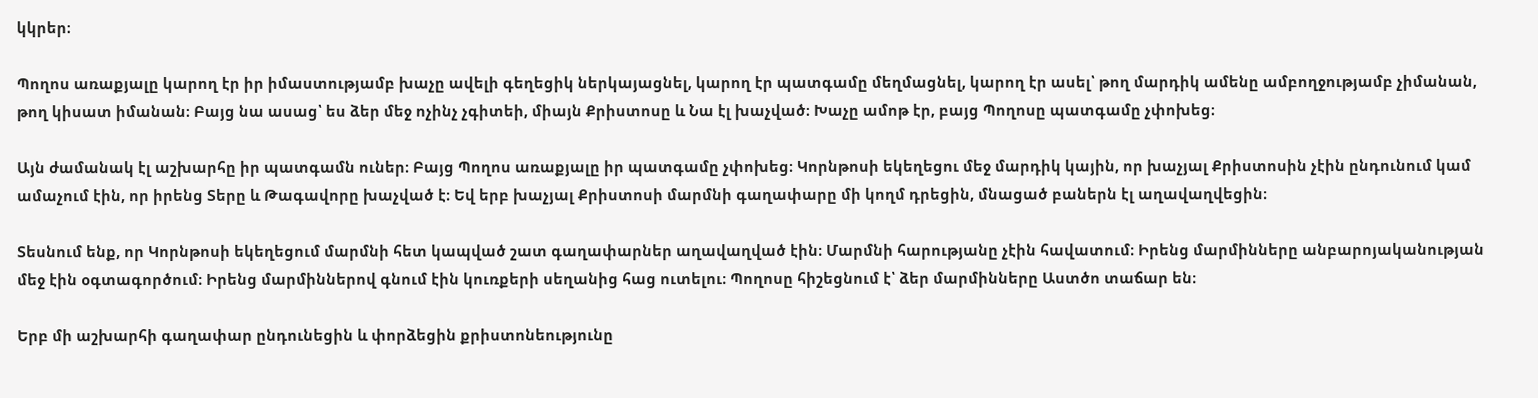կկրեր։

Պողոս առաքյալը կարող էր իր իմաստությամբ խաչը ավելի գեղեցիկ ներկայացնել, կարող էր պատգամը մեղմացնել, կարող էր ասել՝ թող մարդիկ ամենը ամբողջությամբ չիմանան, թող կիսատ իմանան։ Բայց նա ասաց՝ ես ձեր մեջ ոչինչ չգիտեի, միայն Քրիստոսը և Նա էլ խաչված։ Խաչը ամոթ էր, բայց Պողոսը պատգամը չփոխեց։

Այն ժամանակ էլ աշխարհը իր պատգամն ուներ։ Բայց Պողոս առաքյալը իր պատգամը չփոխեց։ Կորնթոսի եկեղեցու մեջ մարդիկ կային, որ խաչյալ Քրիստոսին չէին ընդունում կամ ամաչում էին, որ իրենց Տերը և Թագավորը խաչված է։ Եվ երբ խաչյալ Քրիստոսի մարմնի գաղափարը մի կողմ դրեցին, մնացած բաներն էլ աղավաղվեցին։

Տեսնում ենք, որ Կորնթոսի եկեղեցում մարմնի հետ կապված շատ գաղափարներ աղավաղված էին։ Մարմնի հարությանը չէին հավատում։ Իրենց մարմինները անբարոյականության մեջ էին օգտագործում։ Իրենց մարմիններով գնում էին կուռքերի սեղանից հաց ուտելու։ Պողոսը հիշեցնում է՝ ձեր մարմինները Աստծո տաճար են։

Երբ մի աշխարհի գաղափար ընդունեցին և փորձեցին քրիստոնեությունը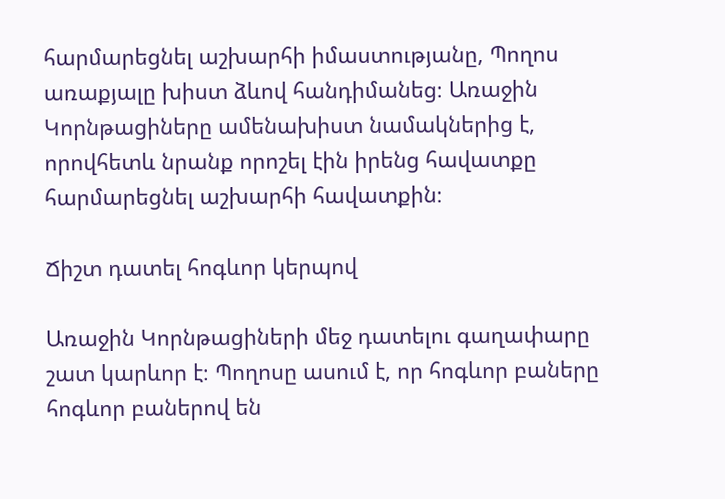հարմարեցնել աշխարհի իմաստությանը, Պողոս առաքյալը խիստ ձևով հանդիմանեց։ Առաջին Կորնթացիները ամենախիստ նամակներից է, որովհետև նրանք որոշել էին իրենց հավատքը հարմարեցնել աշխարհի հավատքին։

Ճիշտ դատել հոգևոր կերպով

Առաջին Կորնթացիների մեջ դատելու գաղափարը շատ կարևոր է։ Պողոսը ասում է, որ հոգևոր բաները հոգևոր բաներով են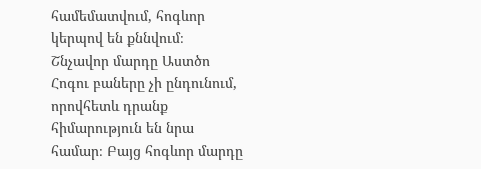համեմատվում, հոգևոր կերպով են քննվում։ Շնչավոր մարդը Աստծո Հոգու բաները չի ընդունում, որովհետև դրանք հիմարություն են նրա համար։ Բայց հոգևոր մարդը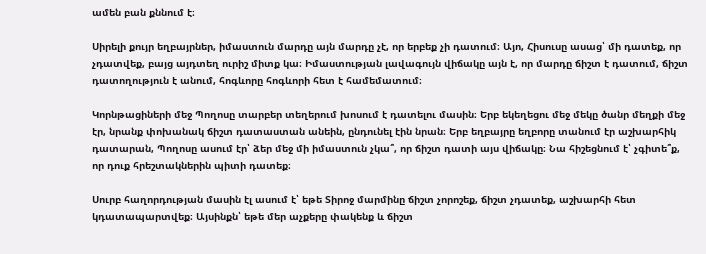ամեն բան քննում է։

Սիրելի քույր եղբայրներ, իմաստուն մարդը այն մարդը չէ, որ երբեք չի դատում։ Այո, Հիսուսը ասաց՝ մի դատեք, որ չդատվեք, բայց այդտեղ ուրիշ միտք կա։ Իմաստության լավագույն վիճակը այն է, որ մարդը ճիշտ է դատում, ճիշտ դատողություն է անում, հոգևորը հոգևորի հետ է համեմատում։

Կորնթացիների մեջ Պողոսը տարբեր տեղերում խոսում է դատելու մասին։ Երբ եկեղեցու մեջ մեկը ծանր մեղքի մեջ էր, նրանք փոխանակ ճիշտ դատաստան անեին, ընդունել էին նրան։ Երբ եղբայրը եղբորը տանում էր աշխարհիկ դատարան, Պողոսը ասում էր՝ ձեր մեջ մի իմաստուն չկա՞, որ ճիշտ դատի այս վիճակը։ Նա հիշեցնում է՝ չգիտե՞ք, որ դուք հրեշտակներին պիտի դատեք։

Սուրբ հաղորդության մասին էլ ասում է՝ եթե Տիրոջ մարմինը ճիշտ չորոշեք, ճիշտ չդատեք, աշխարհի հետ կդատապարտվեք։ Այսինքն՝ եթե մեր աչքերը փակենք և ճիշտ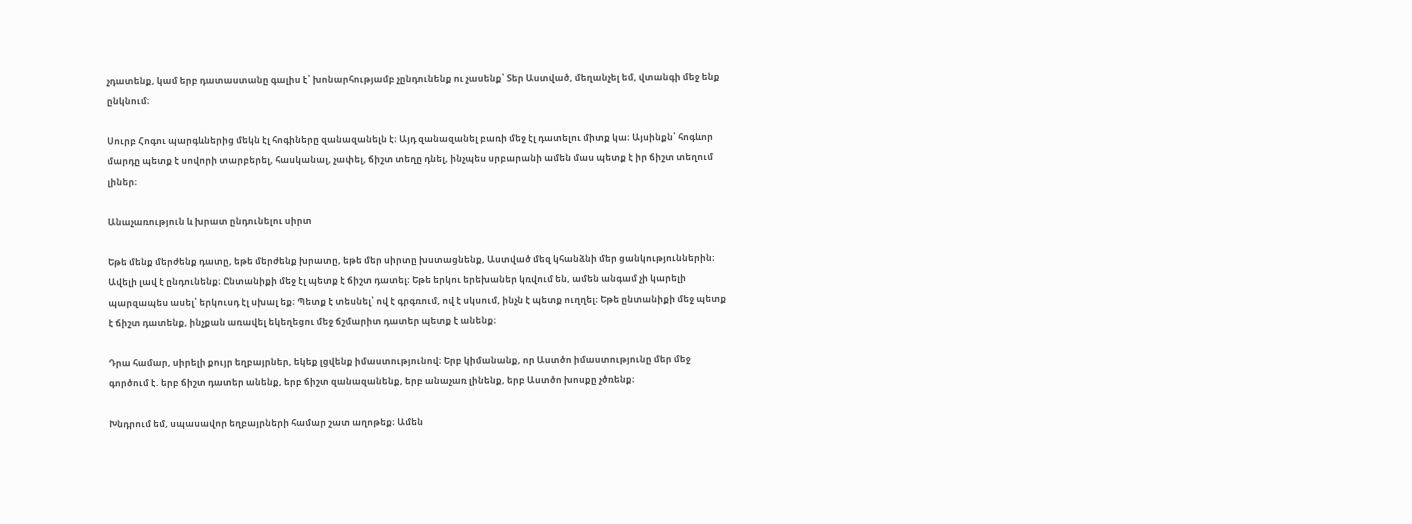չդատենք, կամ երբ դատաստանը գալիս է՝ խոնարհությամբ չընդունենք ու չասենք՝ Տեր Աստված, մեղանչել եմ, վտանգի մեջ ենք ընկնում։

Սուրբ Հոգու պարգևներից մեկն էլ հոգիները զանազանելն է։ Այդ զանազանել բառի մեջ էլ դատելու միտք կա։ Այսինքն՝ հոգևոր մարդը պետք է սովորի տարբերել, հասկանալ, չափել, ճիշտ տեղը դնել, ինչպես սրբարանի ամեն մաս պետք է իր ճիշտ տեղում լիներ։

Անաչառություն և խրատ ընդունելու սիրտ

Եթե մենք մերժենք դատը, եթե մերժենք խրատը, եթե մեր սիրտը խստացնենք, Աստված մեզ կհանձնի մեր ցանկություններին։ Ավելի լավ է ընդունենք։ Ընտանիքի մեջ էլ պետք է ճիշտ դատել։ Եթե երկու երեխաներ կռվում են, ամեն անգամ չի կարելի պարզապես ասել՝ երկուսդ էլ սխալ եք։ Պետք է տեսնել՝ ով է գրգռում, ով է սկսում, ինչն է պետք ուղղել։ Եթե ընտանիքի մեջ պետք է ճիշտ դատենք, ինչքան առավել եկեղեցու մեջ ճշմարիտ դատեր պետք է անենք։

Դրա համար, սիրելի քույր եղբայրներ, եկեք լցվենք իմաստությունով։ Երբ կիմանանք, որ Աստծո իմաստությունը մեր մեջ գործում է. երբ ճիշտ դատեր անենք, երբ ճիշտ զանազանենք, երբ անաչառ լինենք, երբ Աստծո խոսքը չծռենք։

Խնդրում եմ, սպասավոր եղբայրների համար շատ աղոթեք։ Ամեն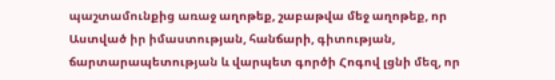պաշտամունքից առաջ աղոթեք, շաբաթվա մեջ աղոթեք, որ Աստված իր իմաստության, հանճարի, գիտության, ճարտարապետության և վարպետ գործի Հոգով լցնի մեզ, որ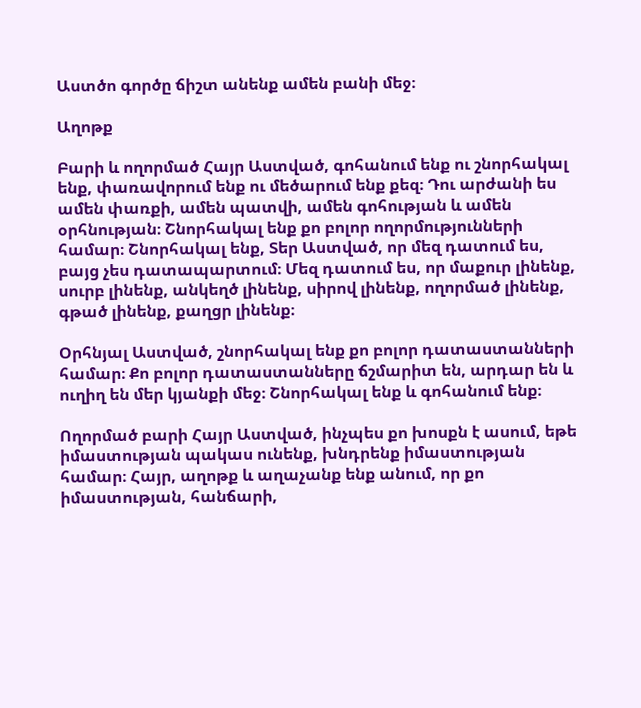Աստծո գործը ճիշտ անենք ամեն բանի մեջ։

Աղոթք

Բարի և ողորմած Հայր Աստված, գոհանում ենք ու շնորհակալ ենք, փառավորում ենք ու մեծարում ենք քեզ։ Դու արժանի ես ամեն փառքի, ամեն պատվի, ամեն գոհության և ամեն օրհնության։ Շնորհակալ ենք քո բոլոր ողորմությունների համար։ Շնորհակալ ենք, Տեր Աստված, որ մեզ դատում ես, բայց չես դատապարտում։ Մեզ դատում ես, որ մաքուր լինենք, սուրբ լինենք, անկեղծ լինենք, սիրով լինենք, ողորմած լինենք, գթած լինենք, քաղցր լինենք։

Օրհնյալ Աստված, շնորհակալ ենք քո բոլոր դատաստանների համար։ Քո բոլոր դատաստանները ճշմարիտ են, արդար են և ուղիղ են մեր կյանքի մեջ։ Շնորհակալ ենք և գոհանում ենք։

Ողորմած բարի Հայր Աստված, ինչպես քո խոսքն է ասում, եթե իմաստության պակաս ունենք, խնդրենք իմաստության համար։ Հայր, աղոթք և աղաչանք ենք անում, որ քո իմաստության, հանճարի,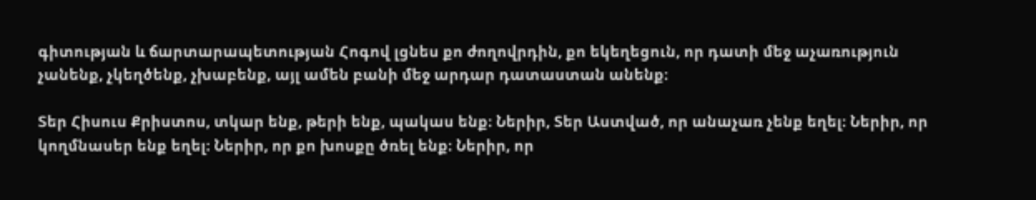գիտության և ճարտարապետության Հոգով լցնես քո ժողովրդին, քո եկեղեցուն, որ դատի մեջ աչառություն չանենք, չկեղծենք, չխաբենք, այլ ամեն բանի մեջ արդար դատաստան անենք։

Տեր Հիսուս Քրիստոս, տկար ենք, թերի ենք, պակաս ենք։ Ներիր, Տեր Աստված, որ անաչառ չենք եղել։ Ներիր, որ կողմնասեր ենք եղել։ Ներիր, որ քո խոսքը ծռել ենք։ Ներիր, որ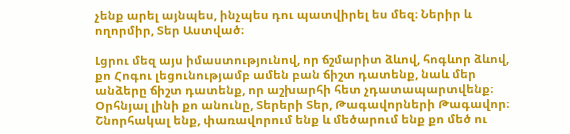չենք արել այնպես, ինչպես դու պատվիրել ես մեզ։ Ներիր և ողորմիր, Տեր Աստված։

Լցրու մեզ այս իմաստությունով, որ ճշմարիտ ձևով, հոգևոր ձևով, քո Հոգու լեցունությամբ ամեն բան ճիշտ դատենք, նաև մեր անձերը ճիշտ դատենք, որ աշխարհի հետ չդատապարտվենք։ Օրհնյալ լինի քո անունը, Տերերի Տեր, Թագավորների Թագավոր։ Շնորհակալ ենք, փառավորում ենք և մեծարում ենք քո մեծ ու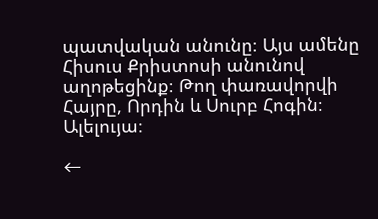պատվական անունը։ Այս ամենը Հիսուս Քրիստոսի անունով աղոթեցինք։ Թող փառավորվի Հայրը, Որդին և Սուրբ Հոգին։ Ալելույա։

←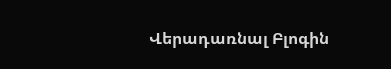Վերադառնալ Բլոգին